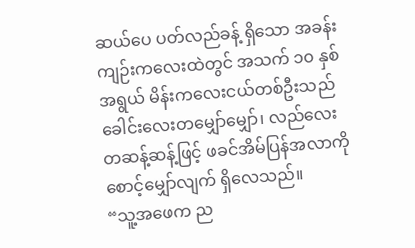ဆယ်ပေ ပတ်လည်ခန့် ရှိသော အခန်းကျဉ်းကလေးထဲတွင် အသက် ၁၀ နှစ်အရွယ် မိန်းကလေးငယ်တစ်ဦးသည် ခေါင်းလေးတမျှော်မျှော်၊ လည်လေးတဆန့်ဆန့်ဖြင့် ဖခင်အိမ်ပြန်အလာကို စောင့်မျှော်လျက် ရှိလေသည်။
“သူ့အဖေက ည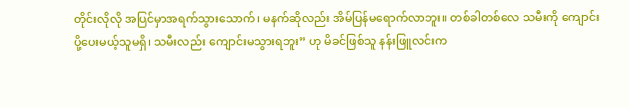တိုင်းလိုလို အပြင်မှာအရက်သွားသောက်၊ မနက်ဆိုလည်း အိမ်ပြန်မရောက်လာဘူး။ တစ်ခါတစ်လေ သမီးကို ကျောင်းပို့ပေးမယ့်သူမရှိ၊ သမီးလည်း ကျောင်းမသွားရဘူး” ဟု မိခင်ဖြစ်သူ နန်းဖြူလင်းက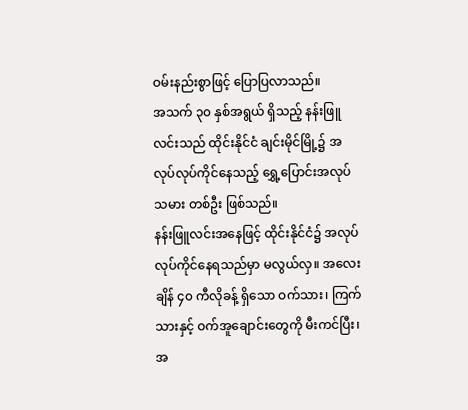ဝမ်းနည်းစွာဖြင့် ပြောပြလာသည်။
အသက် ၃၀ နှစ်အရွယ် ရှိသည့် နန်းဖြူလင်းသည် ထိုင်းနိုင်ငံ ချင်းမိုင်မြို့၌ အလုပ်လုပ်ကိုင်နေသည့် ရွှေ့ပြောင်းအလုပ်သမား တစ်ဦး ဖြစ်သည်။
နန်းဖြူလင်းအနေဖြင့် ထိုင်းနိုင်ငံ၌ အလုပ်လုပ်ကိုင်နေရသည်မှာ မလွယ်လှ။ အလေးချိန် ၄၀ ကီလိုခန့် ရှိသော ဝက်သား၊ ကြက်သားနှင့် ဝက်အူချောင်းတွေကို မီးကင်ပြီး၊ အ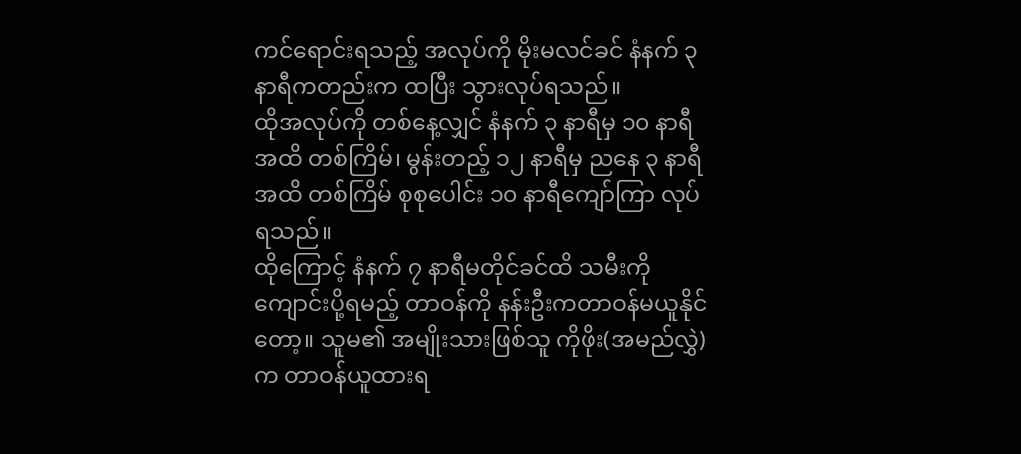ကင်ရောင်းရသည့် အလုပ်ကို မိုးမလင်ခင် နံနက် ၃ နာရီကတည်းက ထပြီး သွားလုပ်ရသည်။
ထိုအလုပ်ကို တစ်နေ့လျှင် နံနက် ၃ နာရီမှ ၁၀ နာရီအထိ တစ်ကြိမ်၊ မွန်းတည့် ၁၂ နာရီမှ ညနေ ၃ နာရီအထိ တစ်ကြိမ် စုစုပေါင်း ၁၀ နာရီကျော်ကြာ လုပ်ရသည်။
ထိုကြောင့် နံနက် ၇ နာရီမတိုင်ခင်ထိ သမီးကိုကျောင်းပို့ရမည့် တာဝန်ကို နန်းဦးကတာဝန်မယူနိုင်တော့။ သူမ၏ အမျိုးသားဖြစ်သူ ကိုဖိုး(အမည်လွှဲ)က တာဝန်ယူထားရ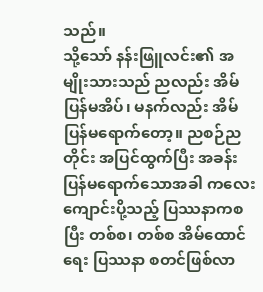သည်။
သို့သော် နန်းဖြူလင်း၏ အမျိုးသားသည် ညလည်း အိမ်ပြန်မအိပ်၊ မနက်လည်း အိမ်ပြန်မရောက်တော့။ ညစဉ်ညတိုင်း အပြင်ထွက်ပြီး အခန်းပြန်မရောက်သောအခါ ကလေးကျောင်းပို့သည့် ပြဿနာကစပြီး တစ်စ၊ တစ်စ အိမ်ထောင်ရေး ပြဿနာ စတင်ဖြစ်လာ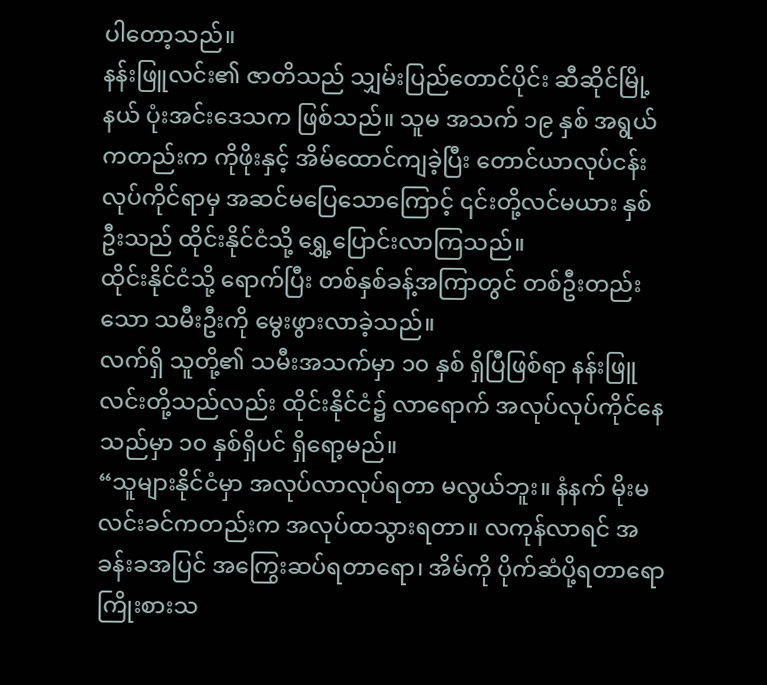ပါတော့သည်။
နန်းဖြူလင်း၏ ဇာတိသည် သျှမ်းပြည်တောင်ပိုင်း ဆီဆိုင်မြို့နယ် ပုံးအင်းဒေသက ဖြစ်သည်။ သူမ အသက် ၁၉ နှစ် အရွယ်ကတည်းက ကိုဖိုးနှင့် အိမ်ထောင်ကျခဲ့ပြီး တောင်ယာလုပ်ငန်းလုပ်ကိုင်ရာမှ အဆင်မပြေသောကြောင့် ၎င်းတို့လင်မယား နှစ်ဦးသည် ထိုင်းနိုင်ငံသို့ ရွှေ့ပြောင်းလာကြသည်။
ထိုင်းနိုင်ငံသို့ ရောက်ပြီး တစ်နှစ်ခန့်အကြာတွင် တစ်ဦးတည်းသော သမီးဦးကို မွေးဖွားလာခဲ့သည်။
လက်ရှိ သူတို့၏ သမီးအသက်မှာ ၁၀ နှစ် ရှိပြီဖြစ်ရာ နန်းဖြူလင်းတို့သည်လည်း ထိုင်းနိုင်ငံ၌ လာရောက် အလုပ်လုပ်ကိုင်နေသည်မှာ ၁၀ နှစ်ရှိပင် ရှိရော့မည်။
“သူများနိုင်ငံမှာ အလုပ်လာလုပ်ရတာ မလွယ်ဘူး။ နံနက် မိုးမလင်းခင်ကတည်းက အလုပ်ထသွားရတာ။ လကုန်လာရင် အခန်းခအပြင် အကြွေးဆပ်ရတာရော၊ အိမ်ကို ပိုက်ဆံပို့ရတာရော ကြိုးစားသ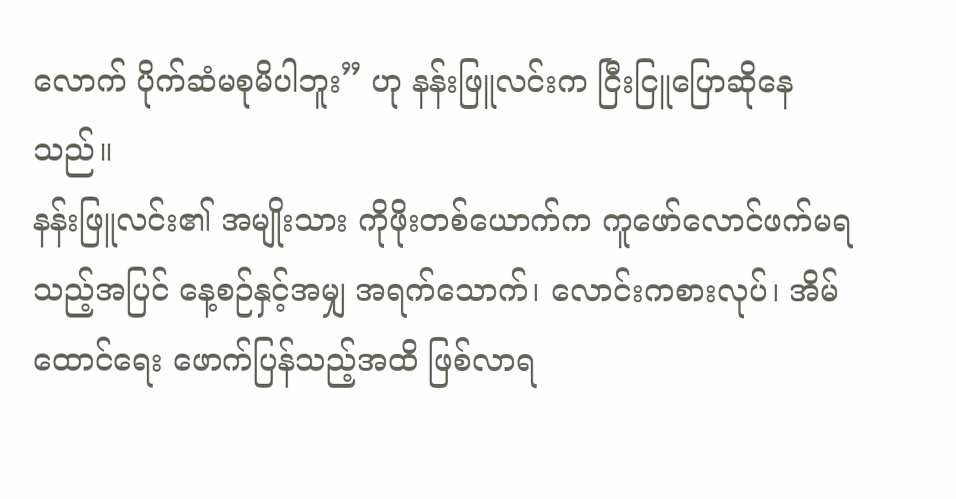လောက် ပိုက်ဆံမစုမိပါဘူး” ဟု နန်းဖြူလင်းက ငြီးငြူပြောဆိုနေသည်။
နန်းဖြူလင်း၏ အမျိုးသား ကိုဖိုးတစ်ယောက်က ကူဖော်လောင်ဖက်မရသည့်အပြင် နေ့စဉ်နှင့်အမျှ အရက်သောက်၊ လောင်းကစားလုပ်၊ အိမ်ထောင်ရေး ဖောက်ပြန်သည့်အထိ ဖြစ်လာရ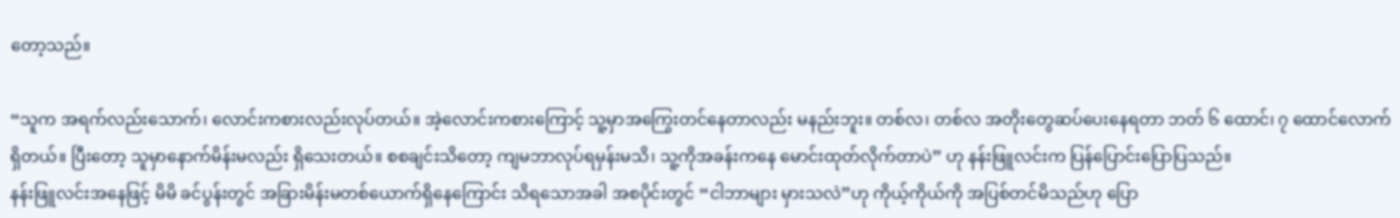တော့သည်။

“သူက အရက်လည်းသောက်၊ လောင်းကစားလည်းလုပ်တယ်။ အဲ့လောင်းကစားကြောင့် သူ့မှာအကြွေးတင်နေတာလည်း မနည်းဘူး။ တစ်လ၊ တစ်လ အတိုးတွေဆပ်ပေးနေရတာ ဘတ် ၆ ထောင်၊ ၇ ထောင်လောက်ရှိတယ်။ ပြီးတော့ သူမှာနောက်မိန်းမလည်း ရှိသေးတယ်။ စစချင်းသိတော့ ကျမဘာလုပ်ရမှန်းမသိ၊ သူ့ကိုအခန်းကနေ မောင်းထုတ်လိုက်တာပဲ” ဟု နန်းဖြူလင်းက ပြန်ပြောင်းပြောပြသည်။
နန်းဖြူလင်းအနေဖြင့် မိမိ ခင်ပွန်းတွင် အခြားမိန်းမတစ်ယောက်ရှိနေကြောင်း သိရသောအခါ အစပိုင်းတွင် “ငါဘာများ မှားသလဲ”ဟု ကိုယ့်ကိုယ်ကို အပြစ်တင်မိသည်ဟု ပြော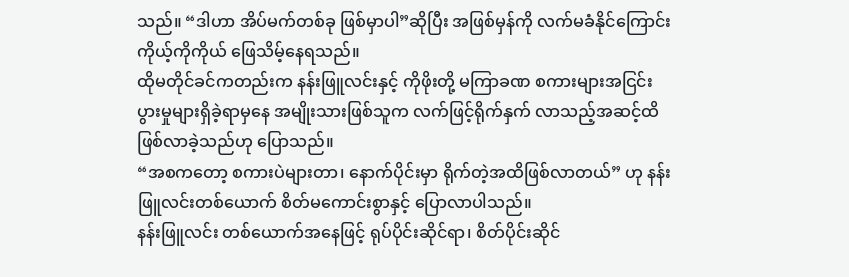သည်။ “ဒါဟာ အိပ်မက်တစ်ခု ဖြစ်မှာပါ”ဆိုပြီး အဖြစ်မှန်ကို လက်မခံနိုင်ကြောင်း ကိုယ့်ကိုကိုယ် ဖြေသိမ့်နေရသည်။
ထိုမတိုင်ခင်ကတည်းက နန်းဖြူလင်းနှင့် ကိုဖိုးတို့ မကြာခဏ စကားများအငြင်းပွားမှုများရှိခဲ့ရာမှနေ အမျိုးသားဖြစ်သူက လက်ဖြင့်ရိုက်နှက် လာသည့်အဆင့်ထိ ဖြစ်လာခဲ့သည်ဟု ပြောသည်။
“အစကတော့ စကားပဲများတာ၊ နောက်ပိုင်းမှာ ရိုက်တဲ့အထိဖြစ်လာတယ်” ဟု နန်းဖြူလင်းတစ်ယောက် စိတ်မကောင်းစွာနှင့် ပြောလာပါသည်။
နန်းဖြူလင်း တစ်ယောက်အနေဖြင့် ရုပ်ပိုင်းဆိုင်ရာ၊ စိတ်ပိုင်းဆိုင်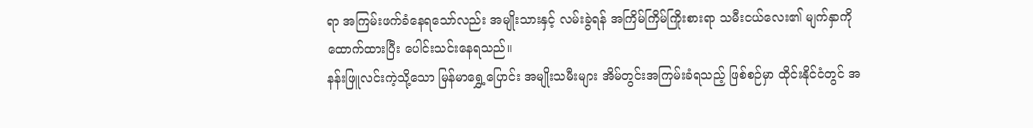ရာ အကြမ်းဖက်ခံနေရသော်လည်း အမျိုးသားနှင့် လမ်းခွဲရန် အကြိမ်ကြိမ်ကြိုးစားရာ သမီးငယ်လေး၏ မျက်နှာကို ထောက်ထားပြီး ပေါင်းသင်းနေရသည်။
နန်းဖြူလင်းကဲ့သို့သော မြန်မာရွှေ့ပြောင်း အမျိုးသမီးများ အိမ်တွင်းအကြမ်းခံရသည့် ဖြစ်စဉ်မှာ ထိုင်းနိုင်ငံတွင် အ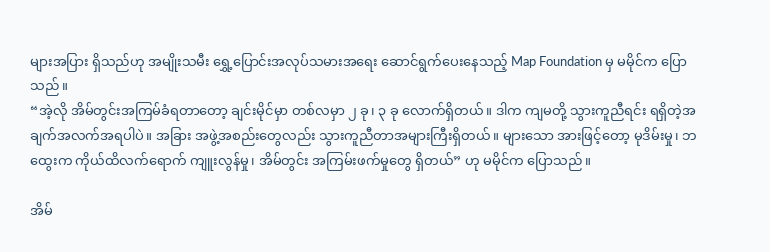များအပြား ရှိသည်ဟု အမျိုးသမီး ရွှေ့ပြောင်းအလုပ်သမားအရေး ဆောင်ရွက်ပေးနေသည့် Map Foundation မှ မမိုင်က ပြောသည်။
“အဲ့လို အိမ်တွင်းအကြမ်ခံရတာတော့ ချင်းမိုင်မှာ တစ်လမှာ ၂ ခု၊ ၃ ခု လောက်ရှိတယ်။ ဒါက ကျမတို့ သွားကူညီရင်း ရရှိတဲ့အချက်အလက်အရပါပဲ။ အခြား အဖွဲ့အစည်းတွေလည်း သွားကူညီတာအများကြီးရှိတယ်။ များသော အားဖြင့်တော့ မုဒိမ်းမှု၊ ဘထွေးက ကိုယ်ထိလက်ရောက် ကျူးလွန်မှု၊ အိမ်တွင်း အကြမ်းဖက်မှုတွေ ရှိတယ်” ဟု မမိုင်က ပြောသည်။

အိမ်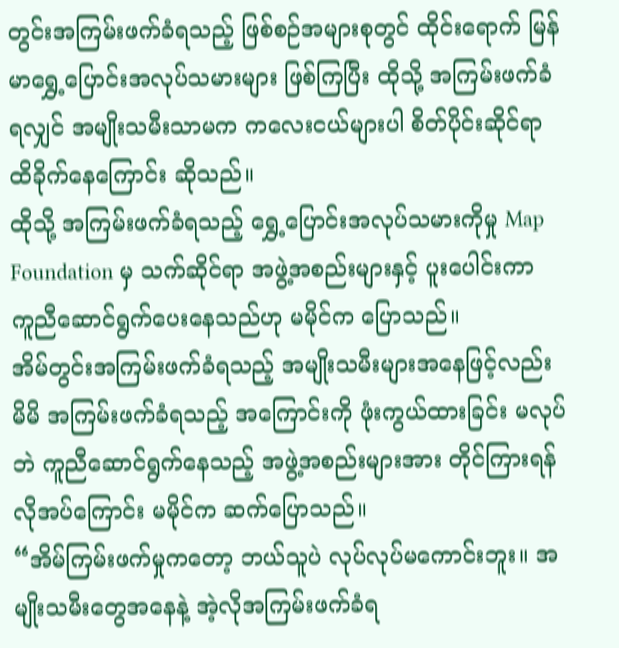တွင်းအကြမ်းဖက်ခံရသည့် ဖြစ်စဉ်အများစုတွင် ထိုင်းရောက် မြန်မာရွှေ့ပြောင်းအလုပ်သမားများ ဖြစ်ကြပြီး ထိုသို့ အကြမ်းဖက်ခံရလျှင် အမျိုးသမီးသာမက ကလေးငယ်များပါ စိတ်ပိုင်းဆိုင်ရာ ထိခိုက်နေကြောင်း ဆိုသည်။
ထိုသို့ အကြမ်းဖက်ခံရသည့် ရွှေ့ပြောင်းအလုပ်သမားကိုမှု Map Foundation မှ သက်ဆိုင်ရာ အဖွဲ့အစည်းများနှင့် ပူးပေါင်းကာ ကူညီဆောင်ရွက်ပေးနေသည်ဟု မမိုင်က ပြောသည်။
အိမ်တွင်းအကြမ်းဖက်ခံရသည့် အမျိုးသမီးများအနေဖြင့်လည်း မိမိ အကြမ်းဖက်ခံရသည့် အကြောင်းကို ဖုံးကွယ်ထားခြင်း မလုပ်ဘဲ ကူညီဆောင်ရွက်နေသည့် အဖွဲ့အစည်းများအား တိုင်ကြားရန် လိုအပ်ကြောင်း မမိုင်က ဆက်ပြောသည်။
“အိမ်ကြမ်းဖက်မှုကတော့ ဘယ်သူပဲ လုပ်လုပ်မကောင်းဘူး။ အမျိုးသမီးတွေအနေနဲ့ အဲ့လိုအကြမ်းဖက်ခံရ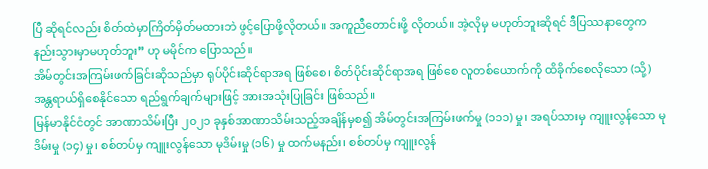ပြီ ဆိုရင်လည်း စိတ်ထဲမှာကြိတ်မှိတ်မထားဘဲ ဖွင့်ပြောဖို့လိုတယ်။ အကူညီတောင်းဖို့ လိုတယ်။ အဲ့လိုမှ မဟုတ်ဘူးဆိုရင် ဒီပြဿနာတွေက နည်းသွားမှာမဟုတ်ဘူး” ဟု မမိုင်က ပြောသည်။
အိမ်တွင်းအကြမ်းဖက်ခြင်းဆိုသည်မှာ ရုပ်ပိုင်းဆိုင်ရာအရ ဖြစ်စေ၊ စိတ်ပိုင်းဆိုင်ရာအရ ဖြစ်စေ လူတစ်ယောက်ကို ထိခိုက်စေလိုသော (သို့)အန္တရာယ်ရှိစေနိုင်သော ရည်ရွက်ချက်များဖြင့် အားအသုံးပြုခြင်း ဖြစ်သည်။
မြန်မာနိုင်ငံတွင် အာဏာသိမ်းပြီး ၂၀၂၁ ခုနှစ်အာဏာသိမ်းသည့်အချိန်မှစ၍ အိမ်တွင်းအကြမ်းဖက်မှု (၁၁၁) မှု၊ အရပ်သားမှ ကျူးလွန်သော မုဒိမ်းမှု (၁၄) မှု၊ စစ်တပ်မှ ကျူးလွန်သော မုဒိမ်းမှု (၁၆) မှု ထက်မနည်း၊ စစ်တပ်မှ ကျူးလွန်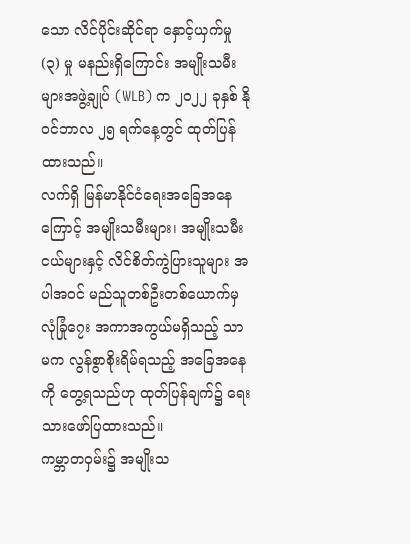သော လိင်ပိုင်းဆိုင်ရာ နှောင့်ယှက်မှု (၃) မှု မနည်းရှိကြောင်း အမျိုးသမီးများအဖွဲ့ချုပ် (WLB) က ၂၀၂၂ ခုနှစ် နိုဝင်ဘာလ ၂၅ ရက်နေ့တွင် ထုတ်ပြန်ထားသည်။
လက်ရှိ မြန်မာနိုင်ငံရေးအခြေအနေကြောင့် အမျိုးသမီးများ၊ အမျိုးသမီးငယ်များနှင့် လိင်စိတ်ကွဲပြားသူများ အပါအဝင် မည်သူတစ်ဦးတစ်ယောက်မှ လုံခြုံ၇ေး အကာအကွယ်မရှိသည့် သာမက လွန်စွာစိုးရိမ်ရသည့် အခြေအနေကို တွေ့ရသည်ဟု ထုတ်ပြန်ချက်၌ ရေးသားဖော်ပြထားသည်။
ကမ္ဘာတဝှမ်း၌ အမျိုးသ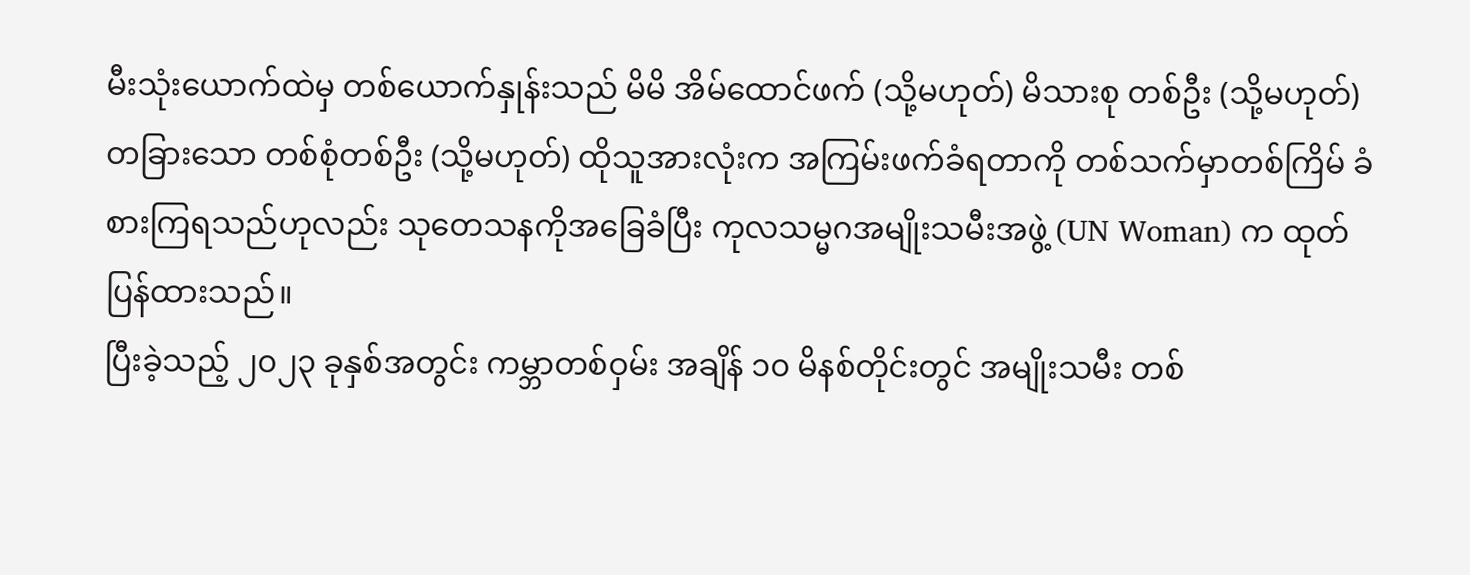မီးသုံးယောက်ထဲမှ တစ်ယောက်နှုန်းသည် မိမိ အိမ်ထောင်ဖက် (သို့မဟုတ်) မိသားစု တစ်ဦး (သို့မဟုတ်) တခြားသော တစ်စုံတစ်ဦး (သို့မဟုတ်) ထိုသူအားလုံးက အကြမ်းဖက်ခံရတာကို တစ်သက်မှာတစ်ကြိမ် ခံစားကြရသည်ဟုလည်း သုတေသနကိုအခြေခံပြီး ကုလသမ္မဂအမျိုးသမီးအဖွဲ့ (UN Woman) က ထုတ်ပြန်ထားသည်။
ပြီးခဲ့သည့် ၂၀၂၃ ခုနှစ်အတွင်း ကမ္ဘာတစ်ဝှမ်း အချိန် ၁၀ မိနစ်တိုင်းတွင် အမျိုးသမီး တစ်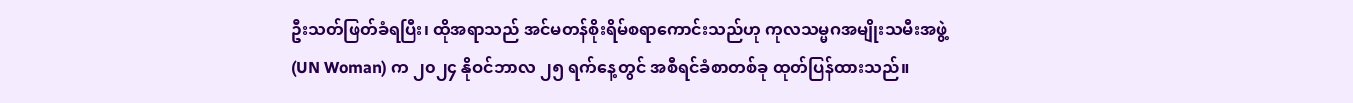ဦးသတ်ဖြတ်ခံရပြီး၊ ထိုအရာသည် အင်မတန်စိုးရိမ်စရာကောင်းသည်ဟု ကုလသမ္မဂအမျိုးသမီးအဖွဲ့ (UN Woman) က ၂၀၂၄ နိုဝင်ဘာလ ၂၅ ရက်နေ့တွင် အစီရင်ခံစာတစ်ခု ထုတ်ပြန်ထားသည်။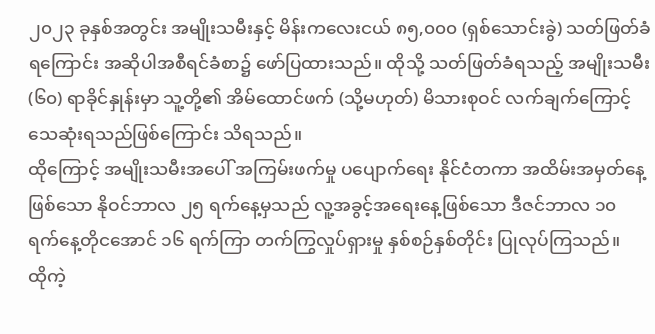၂၀၂၃ ခုနှစ်အတွင်း အမျိုးသမီးနှင့် မိန်းကလေးငယ် ၈၅,၀၀၀ (ရှစ်သောင်းခွဲ) သတ်ဖြတ်ခံရကြောင်း အဆိုပါအစီရင်ခံစာ၌ ဖော်ပြထားသည်။ ထိုသို့ သတ်ဖြတ်ခံရသည့် အမျိုးသမီး (၆၀) ရာခိုင်နှုန်းမှာ သူ့တို့၏ အိမ်ထောင်ဖက် (သို့မဟုတ်) မိသားစုဝင် လက်ချက်ကြောင့် သေဆုံးရသည်ဖြစ်ကြောင်း သိရသည်။
ထိုကြောင့် အမျိုးသမီးအပေါ် အကြမ်းဖက်မှု ပပျောက်ရေး နိုင်ငံတကာ အထိမ်းအမှတ်နေ့ဖြစ်သော နိုဝင်ဘာလ ၂၅ ရက်နေ့မှသည် လူ့အခွင့်အရေးနေ့ဖြစ်သော ဒီဇင်ဘာလ ၁၀ ရက်နေ့တိုငအောင် ၁၆ ရက်ကြာ တက်ကြွလှုပ်ရှားမှု နှစ်စဉ်နှစ်တိုင်း ပြုလုပ်ကြသည်။
ထိုကဲ့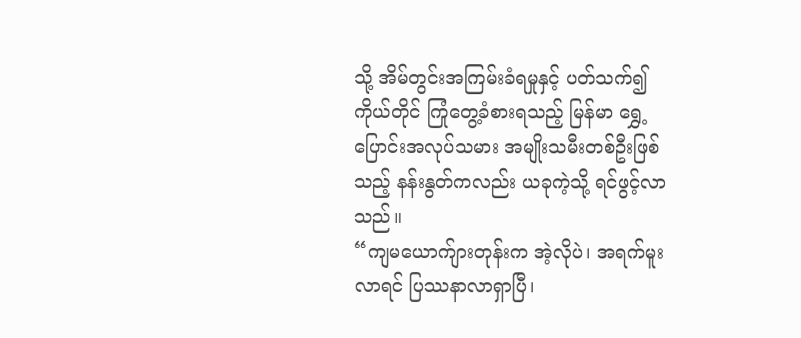သို့ အိမ်တွင်းအကြမ်းခံရမှုနှင့် ပတ်သက်၍ ကိုယ်တိုင် ကြုံတွေ့ခံစားရသည့် မြန်မာ ရွှေ့ပြောင်းအလုပ်သမား အမျိုးသမီးတစ်ဦးဖြစ်သည့် နန်းနွတ်ကလည်း ယခုကဲ့သို့ ရင်ဖွင့်လာသည်။
“ကျမယောက်ျားတုန်းက အဲ့လိုပဲ၊ အရက်မူးလာရင် ပြဿနာလာရှာပြီ၊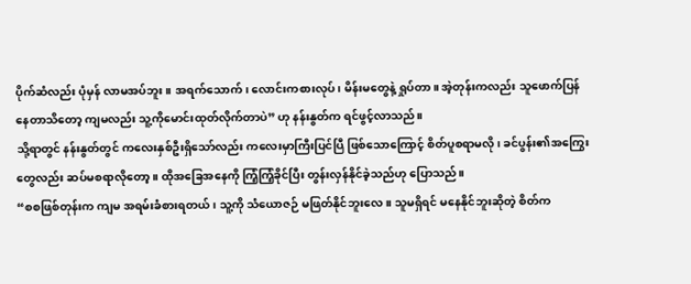ပိုက်ဆံလည်း ပုံမှန် လာမအပ်ဘူး။ အရက်သောက်၊ လောင်းကစားလုပ်၊ မိန်းမတွေနဲ့ ရှုပ်တာ။ အဲ့တုန်းကလည်း သူဖောက်ပြန်နေတာသိတော့ ကျမလည်း သူ့ကိုမောင်းထုတ်လိုက်တာပဲ” ဟု နန်းနွတ်က ရင်ဖွင့်လာသည်။
သို့ရာတွင် နန်းနွတ်တွင် ကလေးနှစ်ဦးရှိသော်လည်း ကလေးမှာကြီးပြင်ပြီ ဖြစ်သောကြောင့် စိတ်ပူစရာမလို၊ ခင်ပွန်း၏အကြွေးတွေလည်း ဆပ်မစရာလိုတော့။ ထိုအခြေအနေကို ကြံ့ကြံ့ခိုင်ပြီး တွန်းလှန်နိုင်ခဲ့သည်ဟု ပြောသည်။
“စစဖြစ်တုန်းက ကျမ အရမ်းခံစားရတယ်၊ သူ့ကို သံယောဇဉ် မဖြတ်နိုင်ဘူးလေ။ သူမရှိရင် မနေနိုင်ဘူးဆိုတဲ့ စိတ်က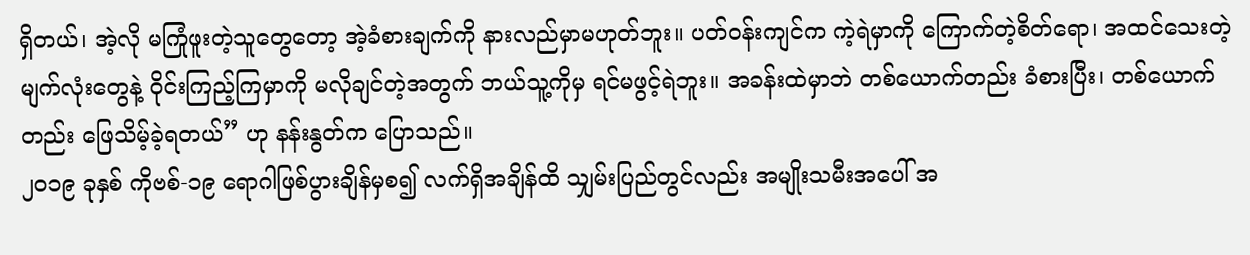ရှိတယ်၊ အဲ့လို မကြုံဖူးတဲ့သူတွေတော့ အဲ့ခံစားချက်ကို နားလည်မှာမဟုတ်ဘူး။ ပတ်ဝန်းကျင်က ကဲ့ရဲမှာကို ကြောက်တဲ့စိတ်ရော၊ အထင်သေးတဲ့ မျက်လုံးတွေနဲ့ ဝိုင်းကြည့်ကြမှာကို မလိုချင်တဲ့အတွက် ဘယ်သူ့ကိုမှ ရင်မဖွင့်ရဲဘူး။ အခန်းထဲမှာဘဲ တစ်ယောက်တည်း ခံစားပြီး၊ တစ်ယောက်တည်း ဖြေသိမ့်ခဲ့ရတယ်” ဟု နန်းနွတ်က ပြောသည်။
၂၀၁၉ ခုနှစ် ကိုဗစ်-၁၉ ရောဂါဖြစ်ပွားချိန်မှစ၍ လက်ရှိအချိန်ထိ သျှမ်းပြည်တွင်လည်း အမျိုးသမီးအပေါ် အ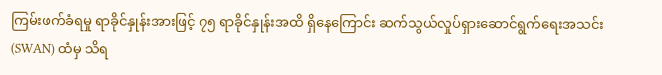ကြမ်းဖက်ခံရမှု ရာခိုင်နှုန်းအားဖြင့် ၇၅ ရာခိုင်နှုန်းအထိ ရှိနေကြောင်း ဆက်သွယ်လှုပ်ရှားဆောင်ရွက်ရေးအသင်း (SWAN) ထံမှ သိရ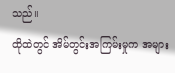သည်။
ထိုထဲတွင် အိမ်တွင်းအကြမ်းမှုက အများ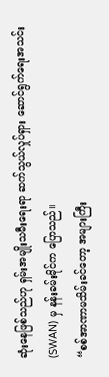ဆုံးနေဖြစ်သည်ဟု ရှမ်းအမျိုးသမီးရေးရာ ဆက်သွယ်လှုပ်ရှား ဆောင်ရွက်ရေးအသင်း (SWAN) မှ နန်းခမ်းမိုင်က ပြောသည်။
“စစ်အာဏာမသိမ်းခင်တော့ အများကြီး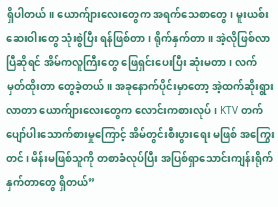ရှိပါတယ်။ ယောက်ျားလေးတွေက အရက်သေစာတွေ၊ မူးယစ်းဆေးဝါးတွေ သုံးစွဲပြီး ရန်ဖြစ်တာ၊ ရိုက်နှက်တာ။ အဲ့လိုဖြစ်လာပြီဆိုရင် အိမ်ကလူကြီးတွေ ဖြေရှင်းပေးပြီး ဆုံးမတာ၊ လက်မှတ်ထိုးတာ တွေခဲ့တယ်။ အခုနောက်ပိုင်းမှာတော့ အဲ့ထက်ဆိုးရွားလာတာ ယောက်ျားလေးတွေက လောင်းကစားလုပ်၊ KTV တက်ပျော်ပါးသောက်စားမှုကြောင့် အိမ်တွင်းစီးပွားရေး မဖြစ် အကြွေးတင်၊ မိန်းမဖြစ်သူကို တစာခံလုပ်ပြီး အပြစ်ရှာသောင်းကျန်းရိုက်နှက်တာတွေ ရှိတယ်”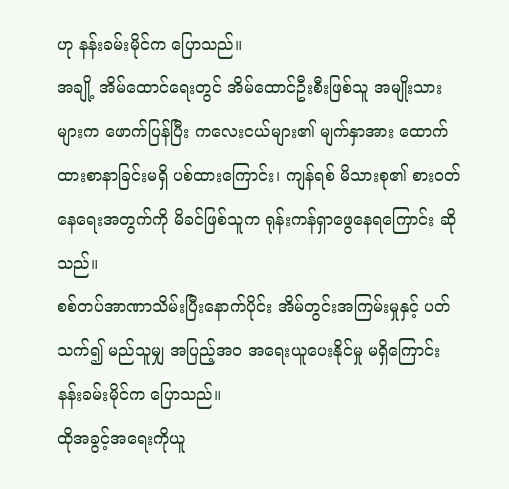ဟု နန်းခမ်းမိုင်က ပြောသည်။
အချို့ အိမ်ထောင်ရေးတွင် အိမ်ထောင်ဦးစီးဖြစ်သူ အမျိုးသားများက ဖောက်ပြန်ပြီး ကလေးငယ်များ၏ မျက်နှာအား ထောက်ထားစာနာခြင်းမရှိ ပစ်ထားကြောင်း၊ ကျန်ရစ် မိသားစု၏ စားဝတ်နေရေးအတွက်ကို မိခင်ဖြစ်သူက ရုန်းကန်ရှာဖွေနေရကြောင်း ဆိုသည်။
စစ်တပ်အာဏာသိမ်းပြီးနောက်ပိုင်း အိမ်တွင်းအကြမ်းမှုနှင့် ပတ်သက်၍ မည်သူမျှ အပြည့်အဝ အရေးယူပေးနိုင်မှု မရှိကြောင်း နန်းခမ်းမိုင်က ပြောသည်။
ထိုအခွင့်အရေးကိုယူ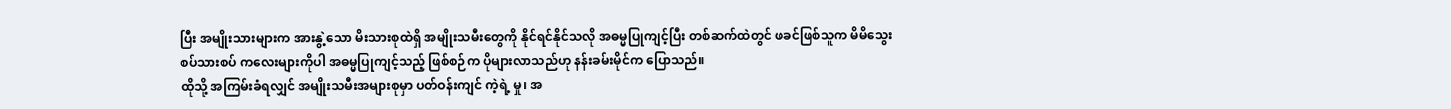ပြီး အမျိုးသားများက အားနွဲ့သော မိးသားစုထဲရှိ အမျိုးသမီးတွေကို နိုင်ရင်နိုင်သလို အဓမ္မပြုကျင့်ပြီး တစ်ဆက်ထဲတွင် ဖခင်ဖြစ်သူက မိမိသွေးစပ်သားစပ် ကလေးများကိုပါ အဓမ္မပြုကျင့်သည့် ဖြစ်စဉ်က ပိုများလာသည်ဟု နန်းခမ်းမိုင်က ပြောသည်။
ထိုသို့ အကြမ်းခံရလျှင် အမျိုးသမီးအများစုမှာ ပတ်ဝန်းကျင် ကဲ့ရဲ့ မှု၊ အ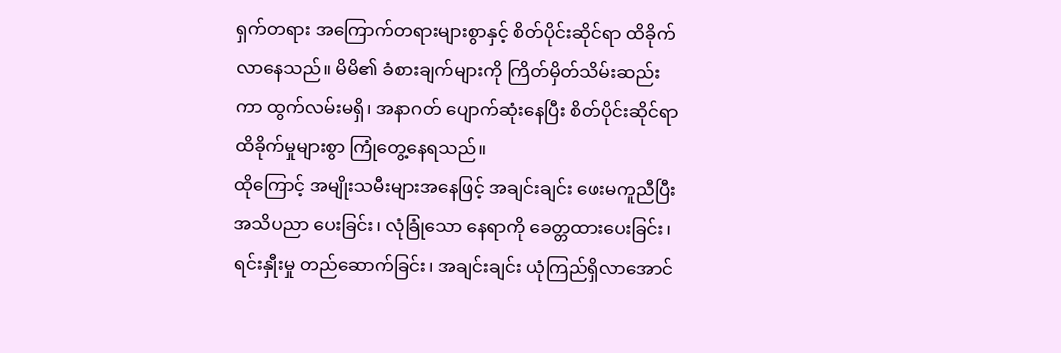ရှက်တရား အကြောက်တရားများစွာနှင့် စိတ်ပိုင်းဆိုင်ရာ ထိခိုက်လာနေသည်။ မိမိ၏ ခံစားချက်များကို ကြိတ်မှိတ်သိမ်းဆည်းကာ ထွက်လမ်းမရှိ၊ အနာဂတ် ပျောက်ဆုံးနေပြီး စိတ်ပိုင်းဆိုင်ရာထိခိုက်မှုများစွာ ကြုံတွေ့နေရသည်။
ထိုကြောင့် အမျိုးသမီးများအနေဖြင့် အချင်းချင်း ဖေးမကူညီပြီး အသိပညာ ပေးခြင်း၊ လုံခြုံသော နေရာကို ခေတ္တထားပေးခြင်း၊ ရင်းနှီုးမှု တည်ဆောက်ခြင်း၊ အချင်းချင်း ယုံကြည်ရှိလာအောင်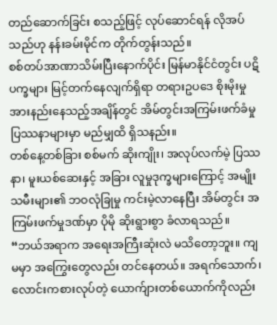တည်ဆောက်ခြင်း စသည့်ဖြင့် လုပ်ဆောင်ရန် လိုအပ်သည်ဟု နန်းခမ်းမိုင်က တိုက်တွန်းသည်။
စစ်တပ်အာဏာသိမ်းပြီးနောက်ပိုင်း မြန်မာနိုင်ငံတွင်း ပဋိပက္ခများ မြင့်တက်နေလျက်ရှိရာ တရားဥပဒေ စိုးမိုးမှု အားနည်းနေသည့်အချိန်တွင် အိမ်တွင်းအကြမ်းဖက်ခံမှု ပြဿနာများမှာ မည်မျှထိ ရှိသနည်း။
တစ်နေ့တစ်ခြား စစ်မက် ဆိုးကျိုး၊ အလုပ်လက်မဲ့ ပြဿနာ၊ မူးယစ်ဆေးနှင့် အခြား လူမှုဒုက္ခများကြောင့် အမျိုးသမီးများ၏ ဘဝလုံခြုမှု ကင်းမဲ့လာနေပြီး အိမ်တွင်း အကြမ်းဖက်မှုဒဏ်မှာ ပိုမို ဆိုးရွားစွာ ခံလာရသည်။
“ဘယ်အရာက အရေးအကြီးဆုံးလဲ မသိတော့ဘူး။ ကျမမှာ အကြွေးတွေလည်း တင်နေတယ်။ အရက်သောက်၊ လောင်းကစားလုပ်တဲ့ ယောက်ျားတစ်ယောက်ကိုလည်း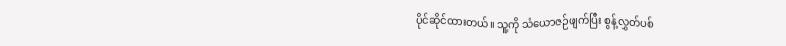ပိုင်ဆိုင်ထားတယ်။ သူ့ကို သံယောဇဉ်ဖျက်ပြီး စွန့်လွှတ်ပစ်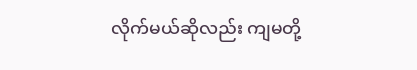လိုက်မယ်ဆိုလည်း ကျမတို့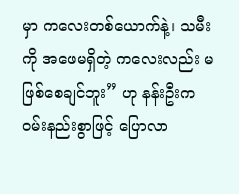မှာ ကလေးတစ်ယောက်နဲ့၊ သမီးကို အဖေမရှိတဲ့ ကလေးလည်း မဖြစ်စေချင်ဘူး” ဟု နန်းဦးက ဝမ်းနည်းစွာဖြင့် ပြောလာ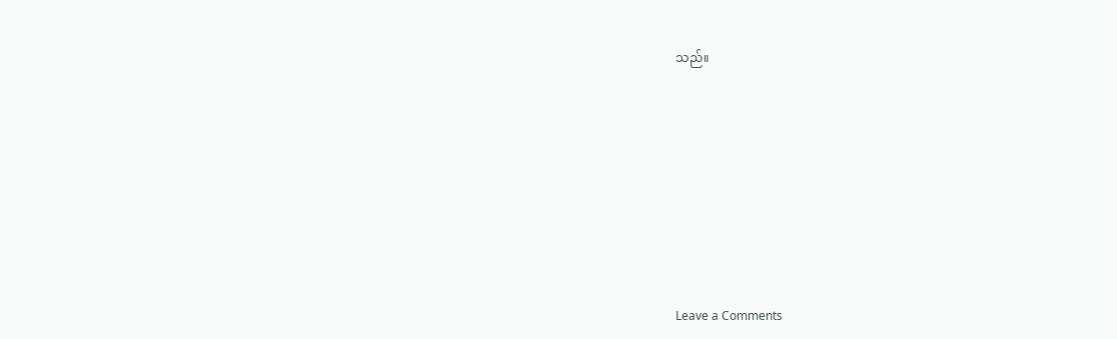သည်။









Leave a Comments